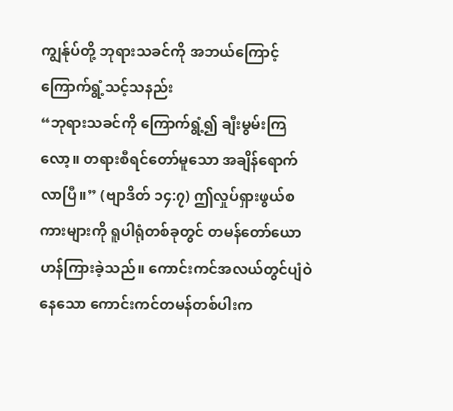ကျွန်ုပ်တို့ ဘုရားသခင်ကို အဘယ်ကြောင့် ကြောက်ရွံ့သင့်သနည်း
“ဘုရားသခင်ကို ကြောက်ရွံ့၍ ချီးမွမ်းကြလော့။ တရားစီရင်တော်မူသော အချိန်ရောက်လာပြီ။” (ဗျာဒိတ် ၁၄:၇) ဤလှုပ်ရှားဖွယ်စကားများကို ရူပါရုံတစ်ခုတွင် တမန်တော်ယောဟန်ကြားခဲ့သည်။ ကောင်းကင်အလယ်တွင်ပျံဝဲနေသော ကောင်းကင်တမန်တစ်ပါးက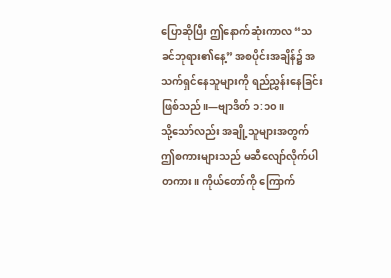ပြောဆိုပြီး ဤနောက်ဆုံးကာလ “သခင်ဘုရား၏နေ့” အစပိုင်းအချိန်၌ အသက်ရှင်နေသူများကို ရည်ညွှန်းနေခြင်းဖြစ်သည်။—ဗျာဒိတ် ၁:၁၀။
သို့သော်လည်း အချို့သူများအတွက် ဤစကားများသည် မဆီလျော်လိုက်ပါတကား။ ကိုယ်တော်ကို ကြောက်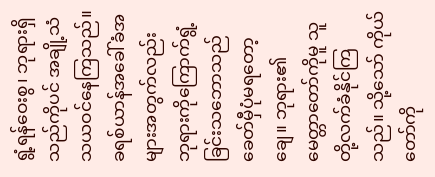ရွံ့ရန်ဝေးစွ၊ ဘုရားရှိသည်ကိုပင် အချို့သံသယဝင်နေကြသည်။ ခရစ်ယာန်အခေါ်ခံအများအတွက်လည်း ဘုရားကိုကြောက်ရွံ့ခြင်းသဘောသည် ခေတ်မှီပုံမရတော့ချေ။ ဘုရား၏မေတ္တာတော်ကိုမူ သူတို့လက်ခံနိုင်ကြသည်။ သို့သော် ကိုယ်တော်ကို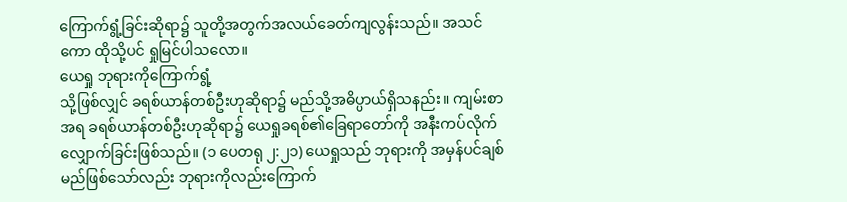ကြောက်ရွံ့ခြင်းဆိုရာ၌ သူတို့အတွက်အလယ်ခေတ်ကျလွန်းသည်။ အသင်ကော ထိုသို့ပင် ရှုမြင်ပါသလော။
ယေရှု ဘုရားကိုကြောက်ရွံ့
သို့ဖြစ်လျှင် ခရစ်ယာန်တစ်ဦးဟုဆိုရာ၌ မည်သို့အဓိပ္ပာယ်ရှိသနည်း။ ကျမ်းစာအရ ခရစ်ယာန်တစ်ဦးဟုဆိုရာ၌ ယေရှုခရစ်၏ခြေရာတော်ကို အနီးကပ်လိုက်လျှောက်ခြင်းဖြစ်သည်။ (၁ ပေတရု ၂:၂၁) ယေရှုသည် ဘုရားကို အမှန်ပင်ချစ်မည်ဖြစ်သော်လည်း ဘုရားကိုလည်းကြောက်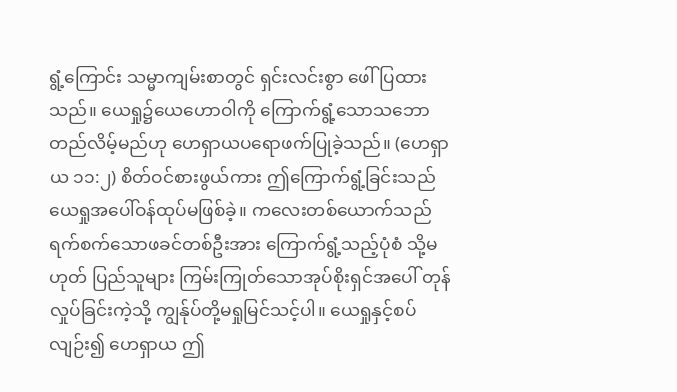ရွံ့ကြောင်း သမ္မာကျမ်းစာတွင် ရှင်းလင်းစွာ ဖေါ်ပြထားသည်။ ယေရှု၌ယေဟောဝါကို ကြောက်ရွံ့သောသဘော တည်လိမ့်မည်ဟု ဟေရှာယပရောဖက်ပြုခဲ့သည်။ (ဟေရှာယ ၁၁:၂) စိတ်ဝင်စားဖွယ်ကား ဤကြောက်ရွံ့ခြင်းသည် ယေရှုအပေါ်ဝန်ထုပ်မဖြစ်ခဲ့။ ကလေးတစ်ယောက်သည် ရက်စက်သောဖခင်တစ်ဦးအား ကြောက်ရွံ့သည့်ပုံစံ သို့မဟုတ် ပြည်သူများ ကြမ်းကြုတ်သောအုပ်စိုးရှင်အပေါ် တုန်လှုပ်ခြင်းကဲ့သို့ ကျွန်ုပ်တို့မရှုမြင်သင့်ပါ။ ယေရှုနှင့်စပ်လျဉ်း၍ ဟေရှာယ ဤ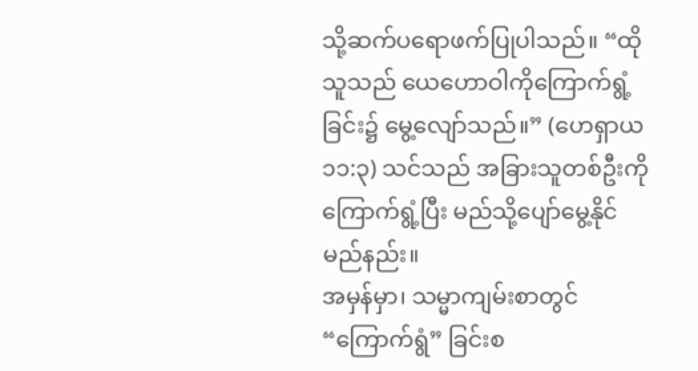သို့ဆက်ပရောဖက်ပြုပါသည်။ “ထိုသူသည် ယေဟောဝါကိုကြောက်ရွံ့ခြင်း၌ မွေ့လျော်သည်။” (ဟေရှာယ ၁၁:၃) သင်သည် အခြားသူတစ်ဦးကို ကြောက်ရွံ့ပြီး မည်သို့ပျော်မွေ့နိုင်မည်နည်း။
အမှန်မှာ၊ သမ္မာကျမ်းစာတွင် “ကြောက်ရွံ” ခြင်းစ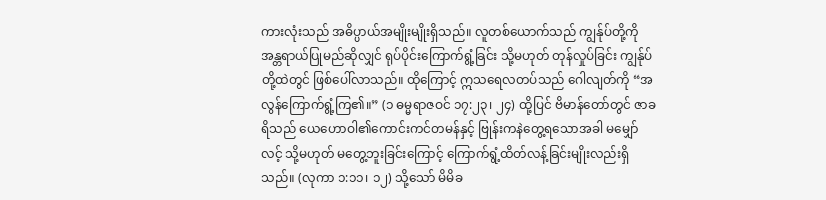ကားလုံးသည် အဓိပ္ပာယ်အမျိုးမျိုးရှိသည်။ လူတစ်ယောက်သည် ကျွန်ုပ်တို့ကို အန္တရာယ်ပြုမည်ဆိုလျှင် ရုပ်ပိုင်းကြောက်ရွံ့ခြင်း သို့မဟုတ် တုန်လှုပ်ခြင်း ကျွန်ုပ်တို့ထဲတွင် ဖြစ်ပေါ်လာသည်။ ထိုကြောင့် ဣသရေလတပ်သည် ဂေါလျတ်ကို “အလွန်ကြောက်ရွံ့ကြ၏။” (၁ ဓမ္မရာဇဝင် ၁၇:၂၃၊ ၂၄) ထို့ပြင် ဗိမာန်တော်တွင် ဇာခရိသည် ယေဟောဝါ၏ကောင်းကင်တမန်နှင့် ဗြုန်းကနဲတွေ့ရသောအခါ မမျှော်လင့် သို့မဟုတ် မတွေ့ဘူးခြင်းကြောင့် ကြောက်ရွံ့ထိတ်လန့်ခြင်းမျိုးလည်းရှိသည်။ (လုကာ ၁:၁၁၊ ၁၂) သို့သော် မိမိခ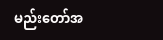မည်းတော်အ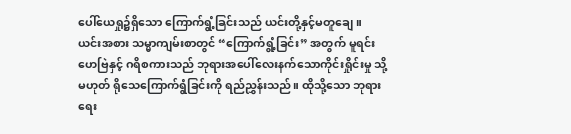ပေါ်ယေရှု၌ရှိသော ကြောက်ရွံ့ခြင်းသည် ယင်းတို့နှင့်မတူချေ။
ယင်းအစား သမ္မာကျမ်းစာတွင် “ကြောက်ရွံ့ခြင်း” အတွက် မူရင်းဟေဗြဲနှင့် ဂရိစကားသည် ဘုရားအပေါ်လေးနက်သောကိုင်းရှိုင်းမှု သို့မဟုတ် ရိုသေကြောက်ရွံခြင်းကို ရည်ညွှန်းသည်။ ထိုသို့သော ဘုရားရေး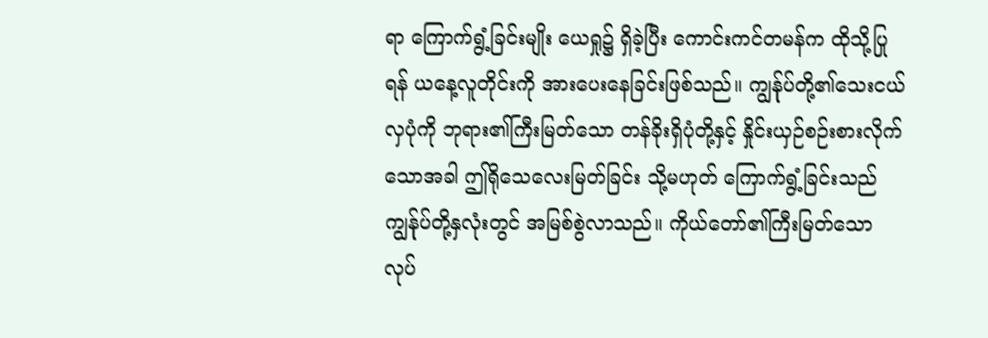ရာ ကြောက်ရွံ့ခြင်းမျိုး ယေရှု၌ ရှိခဲ့ပြီး ကောင်းကင်တမန်က ထိုသို့ပြုရန် ယနေ့လူတိုင်းကို အားပေးနေခြင်းဖြစ်သည်။ ကျွန်ုပ်တို့၏သေးငယ်လှပုံကို ဘုရား၏ကြီးမြတ်သော တန်ခိုးရှိပုံတို့နှင့် နှိုင်းယှဉ်စဉ်းစားလိုက်သောအခါ ဤရိုသေလေးမြတ်ခြင်း သို့မဟုတ် ကြောက်ရွံ့ခြင်းသည် ကျွန်ုပ်တို့နှလုံးတွင် အမြစ်စွဲလာသည်။ ကိုယ်တော်၏ကြီးမြတ်သော လုပ်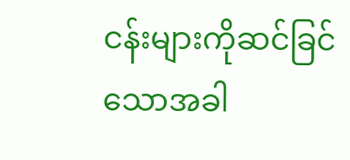ငန်းများကိုဆင်ခြင်သောအခါ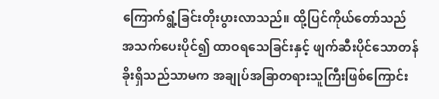ကြောက်ရွံ့ခြင်းတိုးပွားလာသည်။ ထို့ပြင်ကိုယ်တော်သည် အသက်ပေးပိုင်၍ ထာဝရသေခြင်းနှင့် ဖျက်ဆီးပိုင်သောတန်ခိုးရှိသည်သာမက အချုပ်အခြာတရားသူကြီးဖြစ်ကြောင်း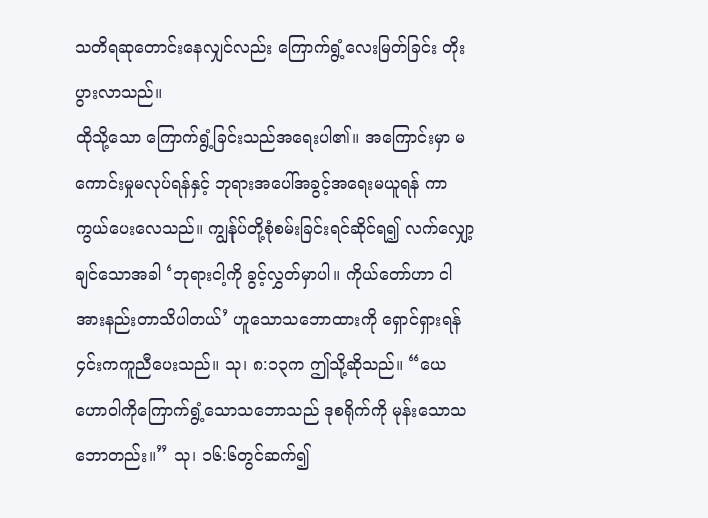သတိရဆုတောင်းနေလျှင်လည်း ကြောက်ရွံ့လေးမြတ်ခြင်း တိုးပွားလာသည်။
ထိုသို့သော ကြောက်ရွံ့ခြင်းသည်အရေးပါ၏။ အကြောင်းမှာ မကောင်းမှုမလုပ်ရန်နှင့် ဘုရားအပေါ်အခွင့်အရေးမယူရန် ကာကွယ်ပေးလေသည်။ ကျွန်ုပ်တို့စုံစမ်းခြင်းရင်ဆိုင်ရ၍ လက်လျှော့ချင်သောအခါ ‘ဘုရားငါ့ကို ခွင့်လွှတ်မှာပါ။ ကိုယ်တော်ဟာ ငါအားနည်းတာသိပါတယ်’ ဟူသောသဘောထားကို ရှောင်ရှားရန် ၄င်းကကူညီပေးသည်။ သု၊ ၈:၁၃က ဤသို့ဆိုသည်။ “ယေဟောဝါကိုကြောက်ရွံ့သောသဘောသည် ဒုစရိုက်ကို မုန်းသောသဘောတည်း။” သု၊ ၁၆:၆တွင်ဆက်၍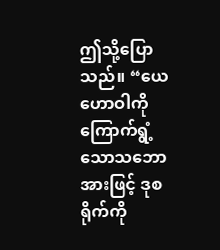ဤသို့ပြောသည်။ “ယေဟောဝါကိုကြောက်ရွံ့သောသဘောအားဖြင့် ဒုစရိုက်ကို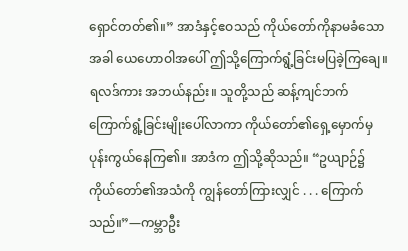ရှောင်တတ်၏။” အာဒံနှင့်ဧဝသည် ကိုယ်တော်ကိုနာမခံသောအခါ ယေဟောဝါအပေါ် ဤသို့ကြောက်ရွံ့ခြင်းမပြခဲ့ကြချေ။ ရလဒ်ကား အဘယ်နည်း။ သူတို့သည် ဆန့်ကျင်ဘက်ကြောက်ရွံ့ခြင်းမျိုးပေါ်လာကာ ကိုယ်တော်၏ရှေ့မှောက်မှ ပုန်းကွယ်နေကြ၏။ အာဒံက ဤသို့ဆိုသည်။ “ဥယျာဉ်၌ ကိုယ်တော်၏အသံကို ကျွန်တော်ကြားလျှင် . . . ကြောက်သည်။”—ကမ္ဘာဦး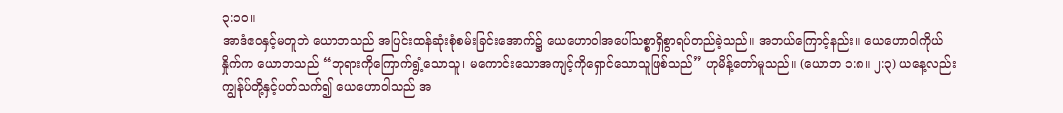၃:၁၀။
အာဒံဧဝနှင့်မတူဘဲ ယောဘသည် အပြင်းထန်ဆုံးစုံစမ်းခြင်းအောက်၌ ယေဟောဝါအပေါ်သစ္စာရှိစွာရပ်တည်ခဲ့သည်။ အဘယ်ကြောင့်နည်း။ ယေဟောဝါကိုယ်နှိုက်က ယောဘသည် “ဘုရားကိုကြောက်ရွံ့သောသူ၊ မကောင်းသောအကျင့်ကိုရှောင်သောသူဖြစ်သည်” ဟုမိန့်တော်မူသည်။ (ယောဘ ၁:၈။ ၂:၃) ယနေ့လည်း ကျွန်ုပ်တို့နှင့်ပတ်သက်၍ ယေဟောဝါသည် အ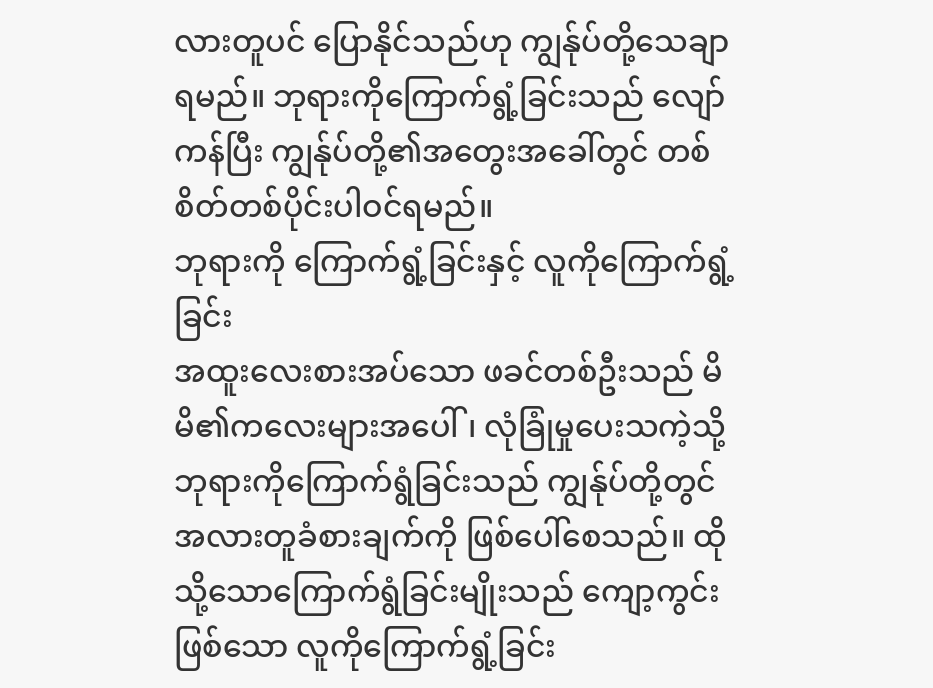လားတူပင် ပြောနိုင်သည်ဟု ကျွန်ုပ်တို့သေချာရမည်။ ဘုရားကိုကြောက်ရွံ့ခြင်းသည် လျော်ကန်ပြီး ကျွန်ုပ်တို့၏အတွေးအခေါ်တွင် တစ်စိတ်တစ်ပိုင်းပါဝင်ရမည်။
ဘုရားကို ကြောက်ရွံ့ခြင်းနှင့် လူကိုကြောက်ရွံ့ခြင်း
အထူးလေးစားအပ်သော ဖခင်တစ်ဦးသည် မိမိ၏ကလေးများအပေါ်၊ လုံခြုံမှုပေးသကဲ့သို့ ဘုရားကိုကြောက်ရွံခြင်းသည် ကျွန်ုပ်တို့တွင် အလားတူခံစားချက်ကို ဖြစ်ပေါ်စေသည်။ ထိုသို့သောကြောက်ရွံခြင်းမျိုးသည် ကျော့ကွင်းဖြစ်သော လူကိုကြောက်ရွံ့ခြင်း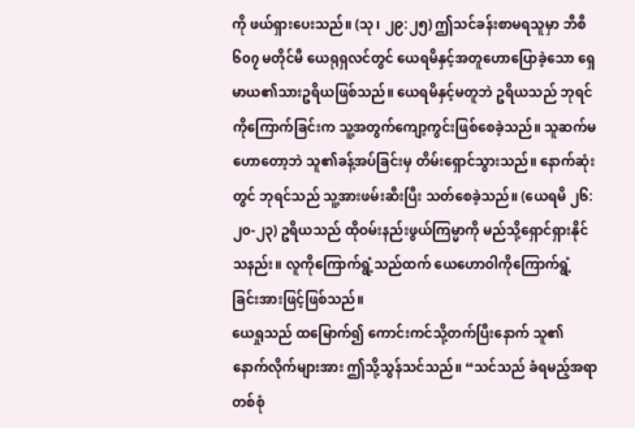ကို ဖယ်ရှားပေးသည်။ (သု၊ ၂၉:၂၅) ဤသင်ခန်းစာမရသူမှာ ဘီစီ ၆၀၇ မတိုင်မီ ယေရုရှလင်တွင် ယေရမိနှင့်အတူဟောပြောခဲ့သော ရှေမာယ၏သားဥရိယဖြစ်သည်။ ယေရမိနှင့်မတူဘဲ ဥရိယသည် ဘုရင်ကိုကြောက်ခြင်းက သူ့အတွက်ကျော့ကွင်းဖြစ်စေခဲ့သည်။ သူဆက်မဟောတော့ဘဲ သူ၏ခန့်အပ်ခြင်းမှ တိမ်းရှောင်သွားသည်။ နောက်ဆုံးတွင် ဘုရင်သည် သူ့အားဖမ်းဆီးပြီး သတ်စေခဲ့သည်။ (ယေရမိ ၂၆:၂၀-၂၃) ဥရိယသည် ထိုဝမ်းနည်းဖွယ်ကြမ္မာကို မည်သို့ရှောင်ရှားနိုင်သနည်း။ လူကိုကြောက်ရွံ့သည်ထက် ယေဟောဝါကိုကြောက်ရွံ့ခြင်းအားဖြင့်ဖြစ်သည်။
ယေရှုသည် ထမြောက်၍ ကောင်းကင်သို့တက်ပြီးနောက် သူ၏နောက်လိုက်များအား ဤသို့သွန်သင်သည်။ “သင်သည် ခံရမည့်အရာတစ်စုံ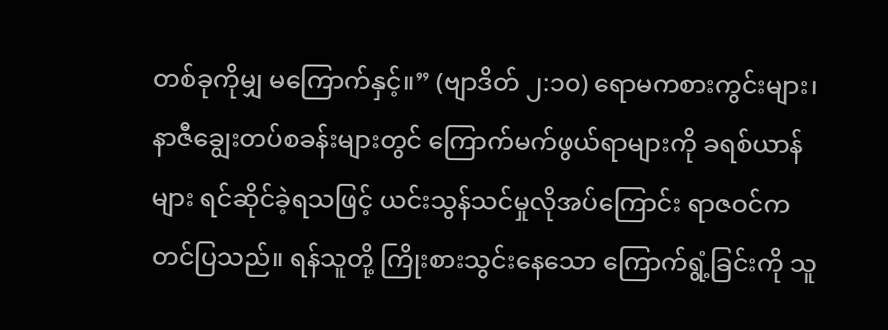တစ်ခုကိုမျှ မကြောက်နှင့်။” (ဗျာဒိတ် ၂:၁၀) ရောမကစားကွင်းများ၊ နာဇီချွေးတပ်စခန်းများတွင် ကြောက်မက်ဖွယ်ရာများကို ခရစ်ယာန်များ ရင်ဆိုင်ခဲ့ရသဖြင့် ယင်းသွန်သင်မှုလိုအပ်ကြောင်း ရာဇဝင်ကတင်ပြသည်။ ရန်သူတို့ ကြိုးစားသွင်းနေသော ကြောက်ရွံ့ခြင်းကို သူ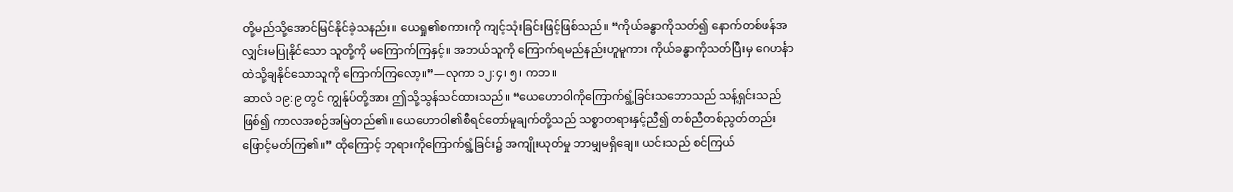တို့မည်သို့အောင်မြင်နိုင်ခဲ့သနည်း။ ယေရှု၏စကားကို ကျင့်သုံးခြင်းဖြင့်ဖြစ်သည်။ “ကိုယ်ခန္ဓာကိုသတ်၍ နောက်တစ်ဖန်အလျှင်းမပြုနိုင်သော သူတို့ကို မကြောက်ကြနှင့်။ အဘယ်သူကို ကြောက်ရမည်နည်းဟူမူကား ကိုယ်ခန္ဓာကိုသတ်ပြီးမှ ဂေဟင်္နာထဲသို့ချနိုင်သောသူကို ကြောက်ကြလော့။”—လုကာ ၁၂:၄၊ ၅၊ ကဘ။
ဆာလံ ၁၉:၉ တွင် ကျွန်ုပ်တို့အား ဤသို့သွန်သင်ထားသည်။ “ယေဟောဝါကိုကြောက်ရွံ့ခြင်းသဘောသည် သန့်ရှင်းသည်ဖြစ်၍ ကာလအစဉ်အမြဲတည်၏။ ယေဟောဝါ၏စီရင်တော်မူချက်တို့သည် သစ္စာတရားနှင့်ညီ၍ တစ်ညီတစ်ညွတ်တည်း ဖြောင့်မတ်ကြ၏။” ထိုကြောင့် ဘုရားကိုကြောက်ရွံ့ခြင်း၌ အကျိုးယုတ်မှု ဘာမျှမရှိချေ။ ယင်းသည် စင်ကြယ်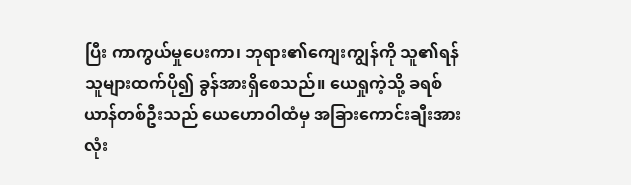ပြီး ကာကွယ်မှုပေးကာ၊ ဘုရား၏ကျေးကျွန်ကို သူ၏ရန်သူများထက်ပို၍ ခွန်အားရှိစေသည်။ ယေရှုကဲ့သို့ ခရစ်ယာန်တစ်ဦးသည် ယေဟောဝါထံမှ အခြားကောင်းချီးအားလုံး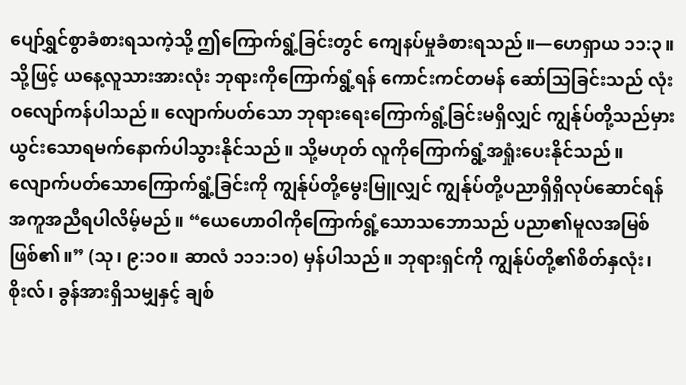ပျော်ရွှင်စွာခံစားရသကဲ့သို့ ဤကြောက်ရွံ့ခြင်းတွင် ကျေနပ်မှုခံစားရသည်။—ဟေရှာယ ၁၁:၃။
သို့ဖြင့် ယနေ့လူသားအားလုံး ဘုရားကိုကြောက်ရွံ့ရန် ကောင်းကင်တမန် ဆော်သြခြင်းသည် လုံးဝလျော်ကန်ပါသည်။ လျောက်ပတ်သော ဘုရားရေးကြောက်ရွံ့ခြင်းမရှိလျှင် ကျွန်ုပ်တို့သည်မှားယွင်းသောရမက်နောက်ပါသွားနိုင်သည်။ သို့မဟုတ် လူကိုကြောက်ရွံ့အရှုံးပေးနိုင်သည်။ လျောက်ပတ်သောကြောက်ရွံ့ခြင်းကို ကျွန်ုပ်တို့မွေးမြူလျှင် ကျွန်ုပ်တို့ပညာရှိရှိလုပ်ဆောင်ရန် အကူအညီရပါလိမ့်မည်။ “ယေဟောဝါကိုကြောက်ရွံ့သောသဘောသည် ပညာ၏မူလအမြစ်ဖြစ်၏။” (သု၊ ၉:၁၀။ ဆာလံ ၁၁၁:၁၀) မှန်ပါသည်။ ဘုရားရှင်ကို ကျွန်ုပ်တို့၏စိတ်နှလုံး၊ စိုးလ်၊ ခွန်အားရှိသမျှနှင့် ချစ်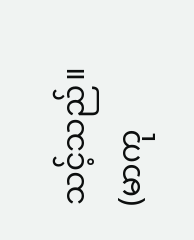သင့်သည်။ (မာကု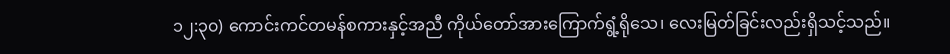၁၂:၃၀) ကောင်းကင်တမန်စကားနှင့်အညီ ကိုယ်တော်အားကြောက်ရွံ့ရိုသေ၊ လေးမြတ်ခြင်းလည်းရှိသင့်သည်။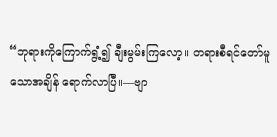“ဘုရားကိုကြောက်ရွံ့၍ ချီးမွမ်းကြလော့။ တရားစီရင်တော်မူသောအချိန် ရောက်လာပြီ။—ဗျာ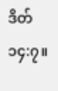ဒိတ် ၁၄:၇။